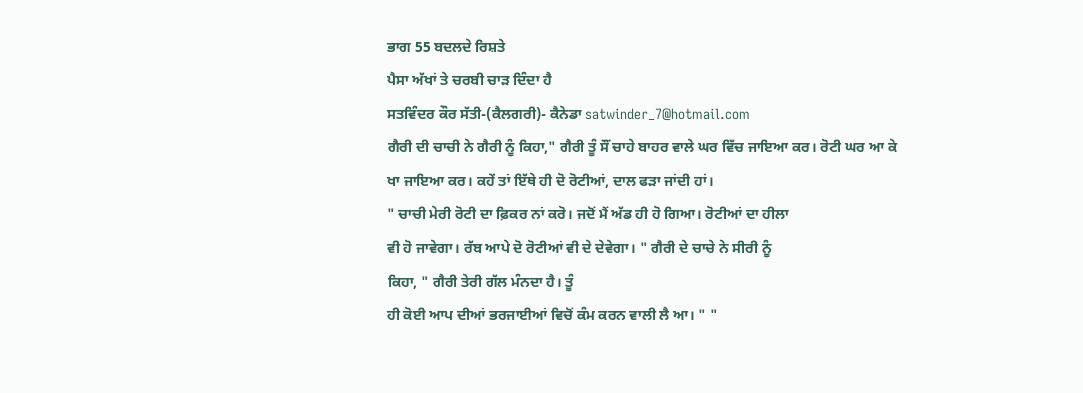ਭਾਗ 55 ਬਦਲਦੇ ਰਿਸ਼ਤੇ
ਪੈਸਾ ਅੱਖਾਂ ਤੇ ਚਰਬੀ ਚਾੜ ਦਿੰਦਾ ਹੈ
ਸਤਵਿੰਦਰ ਕੌਰ ਸੱਤੀ-(ਕੈਲਗਰੀ)- ਕੈਨੇਡਾ satwinder_7@hotmail.com
ਗੈਰੀ ਦੀ ਚਾਚੀ ਨੇ ਗੈਰੀ ਨੂੰ ਕਿਹਾ," ਗੈਰੀ ਤੂੰ ਸੌਂ ਚਾਹੇ ਬਾਹਰ ਵਾਲੇ ਘਰ ਵਿੱਚ ਜਾਇਆ ਕਰ। ਰੋਟੀ ਘਰ ਆ ਕੇ
ਖਾ ਜਾਇਆ ਕਰ। ਕਹੇਂ ਤਾਂ ਇੱਥੇ ਹੀ ਦੋ ਰੋਟੀਆਂ, ਦਾਲ ਫੜਾ ਜਾਂਦੀ ਹਾਂ।
" ਚਾਚੀ ਮੇਰੀ ਰੋਟੀ ਦਾ ਫ਼ਿਕਰ ਨਾਂ ਕਰੋ। ਜਦੋਂ ਮੈਂ ਅੱਡ ਹੀ ਹੋ ਗਿਆ। ਰੋਟੀਆਂ ਦਾ ਹੀਲਾ
ਵੀ ਹੋ ਜਾਵੇਗਾ। ਰੱਬ ਆਪੇ ਦੋ ਰੋਟੀਆਂ ਵੀ ਦੇ ਦੇਵੇਗਾ। " ਗੈਰੀ ਦੇ ਚਾਚੇ ਨੇ ਸੀਰੀ ਨੂੰ
ਕਿਹਾ, " ਗੈਰੀ ਤੇਰੀ ਗੱਲ ਮੰਨਦਾ ਹੈ। ਤੂੰ
ਹੀ ਕੋਈ ਆਪ ਦੀਆਂ ਭਰਜਾਈਆਂ ਵਿਚੋਂ ਕੰਮ ਕਰਨ ਵਾਲੀ ਲੈ ਆ। " "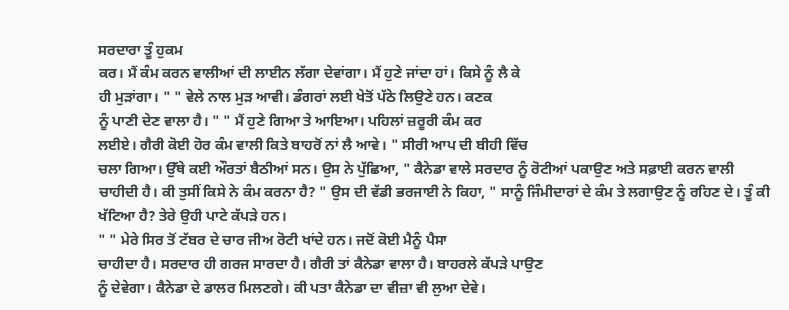ਸਰਦਾਰਾ ਤੂੰ ਹੁਕਮ
ਕਰ। ਮੈਂ ਕੰਮ ਕਰਨ ਵਾਲੀਆਂ ਦੀ ਲਾਈਨ ਲੱਗਾ ਦੇਵਾਂਗਾ। ਮੈਂ ਹੁਣੇ ਜਾਂਦਾ ਹਾਂ। ਕਿਸੇ ਨੂੰ ਲੈ ਕੇ
ਹੀ ਮੁੜਾਂਗਾ। " " ਵੇਲੇ ਨਾਲ ਮੁੜ ਆਵੀ। ਡੰਗਰਾਂ ਲਈ ਖੇਤੋਂ ਪੱਠੇ ਲਿਉਣੇ ਹਨ। ਕਣਕ
ਨੂੰ ਪਾਣੀ ਦੇਣ ਵਾਲਾ ਹੈ। " " ਮੈਂ ਹੁਣੇ ਗਿਆ ਤੇ ਆਇਆ। ਪਹਿਲਾਂ ਜ਼ਰੂਰੀ ਕੰਮ ਕਰ
ਲਈਏ। ਗੈਰੀ ਕੋਈ ਹੋਰ ਕੰਮ ਵਾਲੀ ਕਿਤੇ ਬਾਹਰੋਂ ਨਾਂ ਲੈ ਆਵੇ। " ਸੀਰੀ ਆਪ ਦੀ ਬੀਹੀ ਵਿੱਚ
ਚਲਾ ਗਿਆ। ਉੱਥੇ ਕਈ ਔਰਤਾਂ ਬੈਠੀਆਂ ਸਨ। ਉਸ ਨੇ ਪੁੱਛਿਆ, " ਕੈਨੇਡਾ ਵਾਲੇ ਸਰਦਾਰ ਨੂੰ ਰੋਟੀਆਂ ਪਕਾਉਣ ਅਤੇ ਸਫ਼ਾਈ ਕਰਨ ਵਾਲੀ
ਚਾਹੀਦੀ ਹੈ। ਕੀ ਤੁਸੀਂ ਕਿਸੇ ਨੇ ਕੰਮ ਕਰਨਾ ਹੈ? " ਉਸ ਦੀ ਵੱਡੀ ਭਰਜਾਈ ਨੇ ਕਿਹਾ, " ਸਾਨੂੰ ਜਿੰਮੀਦਾਰਾਂ ਦੇ ਕੰਮ ਤੇ ਲਗਾਉਣ ਨੂੰ ਰਹਿਣ ਦੇ। ਤੂੰ ਕੀ ਖੱਟਿਆ ਹੈ? ਤੇਰੇ ਉਹੀ ਪਾਟੇ ਕੱਪੜੇ ਹਨ।
" " ਮੇਰੇ ਸਿਰ ਤੋਂ ਟੱਬਰ ਦੇ ਚਾਰ ਜੀਅ ਰੋਟੀ ਖਾਂਦੇ ਹਨ। ਜਦੋਂ ਕੋਈ ਮੈਨੂੰ ਪੈਸਾ
ਚਾਹੀਦਾ ਹੈ। ਸਰਦਾਰ ਹੀ ਗਰਜ ਸਾਰਦਾ ਹੈ। ਗੈਰੀ ਤਾਂ ਕੈਨੇਡਾ ਵਾਲਾ ਹੈ। ਬਾਹਰਲੇ ਕੱਪੜੇ ਪਾਉਣ
ਨੂੰ ਦੇਵੇਗਾ। ਕੈਨੇਡਾ ਦੇ ਡਾਲਰ ਮਿਲਣਗੇ। ਕੀ ਪਤਾ ਕੈਨੇਡਾ ਦਾ ਵੀਜ਼ਾ ਵੀ ਲੁਆ ਦੇਵੇ।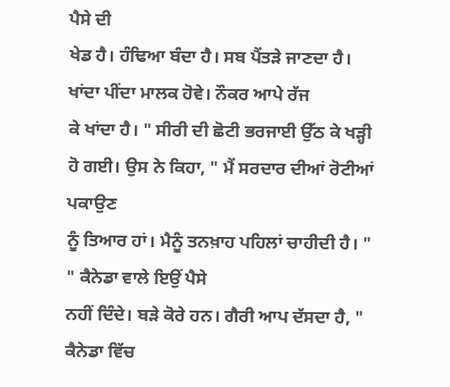ਪੈਸੇ ਦੀ
ਖੇਡ ਹੈ। ਹੰਢਿਆ ਬੰਦਾ ਹੈ। ਸਬ ਪੈਂਤੜੇ ਜਾਣਦਾ ਹੈ। ਖਾਂਦਾ ਪੀਂਦਾ ਮਾਲਕ ਹੋਵੇ। ਨੌਕਰ ਆਪੇ ਰੱਜ
ਕੇ ਖਾਂਦਾ ਹੈ। " ਸੀਰੀ ਦੀ ਛੋਟੀ ਭਰਜਾਈ ਉੱਠ ਕੇ ਖੜ੍ਹੀ ਹੋ ਗਈ। ਉਸ ਨੇ ਕਿਹਾ, " ਮੈਂ ਸਰਦਾਰ ਦੀਆਂ ਰੋਟੀਆਂ ਪਕਾਉਣ
ਨੂੰ ਤਿਆਰ ਹਾਂ। ਮੈਨੂੰ ਤਨਖ਼ਾਹ ਪਹਿਲਾਂ ਚਾਹੀਦੀ ਹੈ। " " ਕੈਨੇਡਾ ਵਾਲੇ ਇਉਂ ਪੈਸੇ
ਨਹੀਂ ਦਿੰਦੇ। ਬੜੇ ਕੋਰੇ ਹਨ। ਗੈਰੀ ਆਪ ਦੱਸਦਾ ਹੈ, " ਕੈਨੇਡਾ ਵਿੱਚ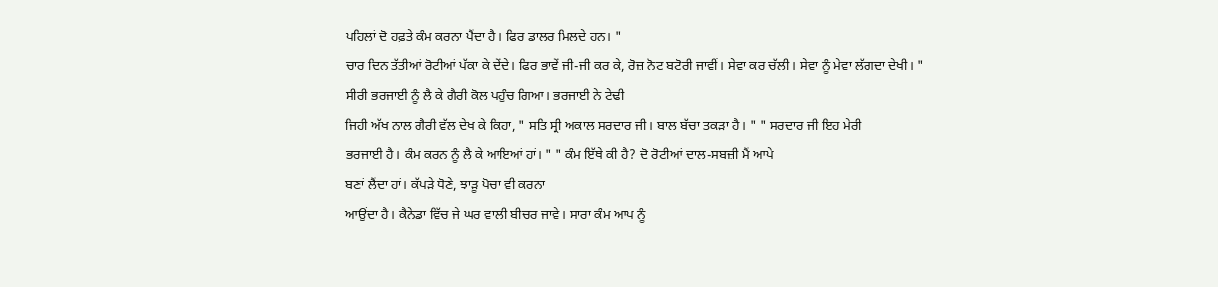ਪਹਿਲਾਂ ਦੋ ਹਫ਼ਤੇ ਕੰਮ ਕਰਨਾ ਪੈਂਦਾ ਹੈ। ਫਿਰ ਡਾਲਰ ਮਿਲਦੇ ਹਨ। "
ਚਾਰ ਦਿਨ ਤੱਤੀਆਂ ਰੋਟੀਆਂ ਪੱਕਾ ਕੇ ਦੇਂਦੇ। ਫਿਰ ਭਾਵੇਂ ਜੀ-ਜੀ ਕਰ ਕੇ, ਰੋਜ਼ ਨੋਟ ਬਟੋਰੀ ਜਾਵੀਂ। ਸੇਵਾ ਕਰ ਚੱਲੀ। ਸੇਵਾ ਨੂੰ ਮੇਵਾ ਲੱਗਦਾ ਦੇਖੀ। "
ਸੀਰੀ ਭਰਜਾਈ ਨੂੰ ਲੈ ਕੇ ਗੈਰੀ ਕੋਲ ਪਹੁੰਚ ਗਿਆ। ਭਰਜਾਈ ਨੇ ਟੇਢੀ
ਜਿਹੀ ਅੱਖ ਨਾਲ ਗੈਰੀ ਵੱਲ ਦੇਖ ਕੇ ਕਿਹਾ, " ਸਤਿ ਸ੍ਰੀ ਅਕਾਲ ਸਰਦਾਰ ਜੀ। ਬਾਲ ਬੱਚਾ ਤਕੜਾ ਹੈ। " " ਸਰਦਾਰ ਜੀ ਇਹ ਮੇਰੀ
ਭਰਜਾਈ ਹੈ। ਕੰਮ ਕਰਨ ਨੂੰ ਲੈ ਕੇ ਆਇਆਂ ਹਾਂ। " " ਕੰਮ ਇੱਥੇ ਕੀ ਹੈ? ਦੋ ਰੋਟੀਆਂ ਦਾਲ-ਸਬਜ਼ੀ ਮੈਂ ਆਪੇ
ਬਣਾਂ ਲੈਂਦਾ ਹਾਂ। ਕੱਪੜੇ ਧੋਣੇ, ਝਾੜੂ ਪੋਚਾ ਵੀ ਕਰਨਾ
ਆਉਂਦਾ ਹੈ। ਕੈਨੇਡਾ ਵਿੱਚ ਜੇ ਘਰ ਵਾਲੀ ਬੀਚਰ ਜਾਵੇ। ਸਾਰਾ ਕੰਮ ਆਪ ਨੂੰ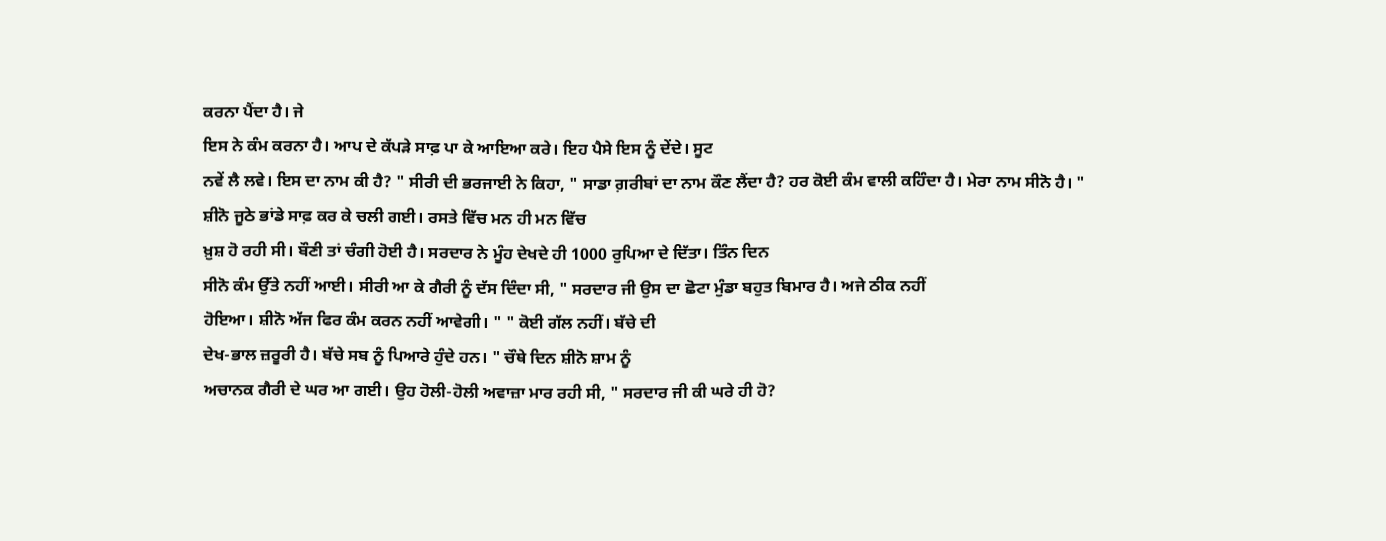ਕਰਨਾ ਪੈਂਦਾ ਹੈ। ਜੇ
ਇਸ ਨੇ ਕੰਮ ਕਰਨਾ ਹੈ। ਆਪ ਦੇ ਕੱਪੜੇ ਸਾਫ਼ ਪਾ ਕੇ ਆਇਆ ਕਰੇ। ਇਹ ਪੈਸੇ ਇਸ ਨੂੰ ਦੇਂਦੇ। ਸੂਟ
ਨਵੇਂ ਲੈ ਲਵੇ। ਇਸ ਦਾ ਨਾਮ ਕੀ ਹੈ? " ਸੀਰੀ ਦੀ ਭਰਜਾਈ ਨੇ ਕਿਹਾ, " ਸਾਡਾ ਗ਼ਰੀਬਾਂ ਦਾ ਨਾਮ ਕੌਣ ਲੈਂਦਾ ਹੈ? ਹਰ ਕੋਈ ਕੰਮ ਵਾਲੀ ਕਹਿੰਦਾ ਹੈ। ਮੇਰਾ ਨਾਮ ਸੀਨੋ ਹੈ। "
ਸ਼ੀਨੋ ਜੂਠੇ ਭਾਂਡੇ ਸਾਫ਼ ਕਰ ਕੇ ਚਲੀ ਗਈ। ਰਸਤੇ ਵਿੱਚ ਮਨ ਹੀ ਮਨ ਵਿੱਚ
ਖ਼ੁਸ਼ ਹੋ ਰਹੀ ਸੀ। ਬੌਣੀ ਤਾਂ ਚੰਗੀ ਹੋਈ ਹੈ। ਸਰਦਾਰ ਨੇ ਮੂੰਹ ਦੇਖਦੇ ਹੀ 1000 ਰੁਪਿਆ ਦੇ ਦਿੱਤਾ। ਤਿੰਨ ਦਿਨ
ਸੀਨੋ ਕੰਮ ਉੱਤੇ ਨਹੀਂ ਆਈ। ਸੀਰੀ ਆ ਕੇ ਗੈਰੀ ਨੂੰ ਦੱਸ ਦਿੰਦਾ ਸੀ, " ਸਰਦਾਰ ਜੀ ਉਸ ਦਾ ਛੋਟਾ ਮੁੰਡਾ ਬਹੁਤ ਬਿਮਾਰ ਹੈ। ਅਜੇ ਠੀਕ ਨਹੀਂ
ਹੋਇਆ। ਸ਼ੀਨੋ ਅੱਜ ਫਿਰ ਕੰਮ ਕਰਨ ਨਹੀਂ ਆਵੇਗੀ। " " ਕੋਈ ਗੱਲ ਨਹੀਂ। ਬੱਚੇ ਦੀ
ਦੇਖ-ਭਾਲ ਜ਼ਰੂਰੀ ਹੈ। ਬੱਚੇ ਸਬ ਨੂੰ ਪਿਆਰੇ ਹੁੰਦੇ ਹਨ। " ਚੌਥੇ ਦਿਨ ਸ਼ੀਨੋ ਸ਼ਾਮ ਨੂੰ
ਅਚਾਨਕ ਗੈਰੀ ਦੇ ਘਰ ਆ ਗਈ। ਉਹ ਹੋਲੀ-ਹੋਲੀ ਅਵਾਜ਼ਾ ਮਾਰ ਰਹੀ ਸੀ, " ਸਰਦਾਰ ਜੀ ਕੀ ਘਰੇ ਹੀ ਹੋ?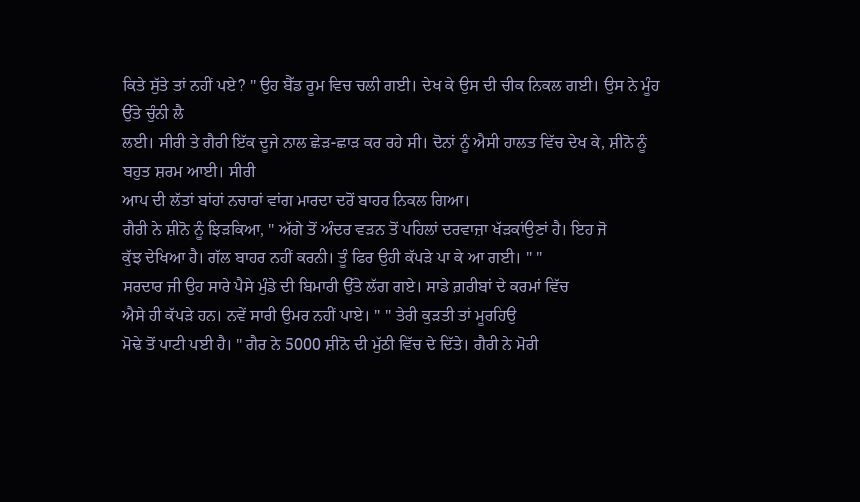ਕਿਤੇ ਸੁੱਤੇ ਤਾਂ ਨਹੀਂ ਪਏ? " ਉਹ ਬੈੱਡ ਰੂਮ ਵਿਚ ਚਲੀ ਗਈ। ਦੇਖ ਕੇ ਉਸ ਦੀ ਚੀਕ ਨਿਕਲ ਗਈ। ਉਸ ਨੇ ਮੂੰਹ ਉੱਤੇ ਚੁੰਨੀ ਲੈ
ਲਈ। ਸੀਰੀ ਤੇ ਗੈਰੀ ਇੱਕ ਦੂਜੇ ਨਾਲ ਛੇੜ-ਛਾੜ ਕਰ ਰਹੇ ਸੀ। ਦੋਨਾਂ ਨੂੰ ਐਸੀ ਹਾਲਤ ਵਿੱਚ ਦੇਖ ਕੇ, ਸ਼ੀਨੋ ਨੂੰ ਬਹੁਤ ਸ਼ਰਮ ਆਈ। ਸੀਰੀ
ਆਪ ਦੀ ਲੱਤਾਂ ਬਾਂਹਾਂ ਨਚਾਰਾਂ ਵਾਂਗ ਮਾਰਦਾ ਦਰੋਂ ਬਾਹਰ ਨਿਕਲ ਗਿਆ।
ਗੈਰੀ ਨੇ ਸ਼ੀਨੋ ਨੂੰ ਝਿੜਕਿਆ, " ਅੱਗੇ ਤੋਂ ਅੰਦਰ ਵੜਨ ਤੋਂ ਪਹਿਲਾਂ ਦਰਵਾਜ਼ਾ ਖੱੜਕਾਂਉਣਾਂ ਹੈ। ਇਹ ਜੋ
ਕੁੱਝ ਦੇਖਿਆ ਹੈ। ਗੱਲ ਬਾਹਰ ਨਹੀਂ ਕਰਨੀ। ਤੂੰ ਫਿਰ ਉਹੀ ਕੱਪੜੇ ਪਾ ਕੇ ਆ ਗਈ। " "
ਸਰਦਾਰ ਜੀ ਉਹ ਸਾਰੇ ਪੈਸੇ ਮੁੰਡੇ ਦੀ ਬਿਮਾਰੀ ਉੱਤੇ ਲੱਗ ਗਏ। ਸਾਡੇ ਗ਼ਰੀਬਾਂ ਦੇ ਕਰਮਾਂ ਵਿੱਚ
ਐਸੇ ਹੀ ਕੱਪੜੇ ਹਨ। ਨਵੇਂ ਸਾਰੀ ਉਮਰ ਨਹੀਂ ਪਾਏ। " " ਤੇਰੀ ਕੁੜਤੀ ਤਾਂ ਮੂਰਹਿਉ
ਮੋਢੇ ਤੋਂ ਪਾਟੀ ਪਈ ਹੈ। " ਗੈਰ ਨੇ 5000 ਸ਼ੀਨੋ ਦੀ ਮੁੱਠੀ ਵਿੱਚ ਦੇ ਦਿੱਤੇ। ਗੈਰੀ ਨੇ ਮੋਰੀ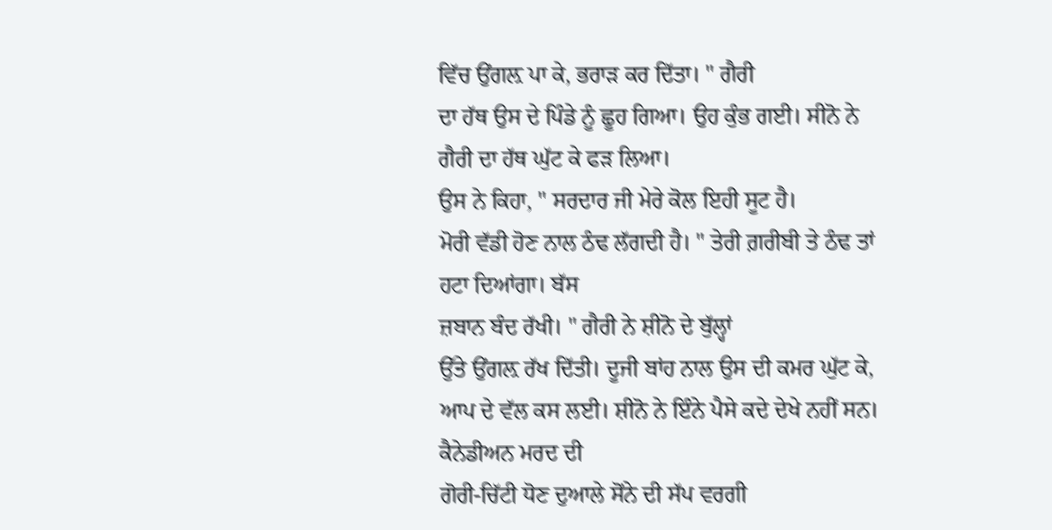ਵਿੱਚ ਉਂਗਲ਼ ਪਾ ਕੇ, ਭਰਾੜ ਕਰ ਦਿੱਤਾ। " ਗੈਰੀ
ਦਾ ਹੱਥ ਉਸ ਦੇ ਪਿੰਡੇ ਨੂੰ ਛੂਹ ਗਿਆ। ਉਹ ਕੁੰਭ ਗਈ। ਸੀਨੋ ਨੇ ਗੈਰੀ ਦਾ ਹੱਥ ਘੁੱਟ ਕੇ ਫੜ ਲਿਆ।
ਉਸ ਨੇ ਕਿਹਾ, " ਸਰਦਾਰ ਜੀ ਮੇਰੇ ਕੋਲ ਇਹੀ ਸੂਟ ਹੈ।
ਮੋਰੀ ਵੱਡੀ ਹੋਣ ਨਾਲ ਠੰਢ ਲੱਗਦੀ ਹੈ। " ਤੇਰੀ ਗ਼ਰੀਬੀ ਤੇ ਠੰਢ ਤਾਂ ਹਟਾ ਦਿਆਂਗਾ। ਬੱਸ
ਜ਼ਬਾਨ ਬੰਦ ਰੱਖੀ। " ਗੈਰੀ ਨੇ ਸ਼ੀਨੋ ਦੇ ਬੁੱਲ੍ਹਾਂ
ਉੱਤੇ ਉਂਗਲ਼ ਰੱਖ ਦਿੱਤੀ। ਦੂਜੀ ਬਾਂਹ ਨਾਲ ਉਸ ਦੀ ਕਮਰ ਘੁੱਟ ਕੇ, ਆਪ ਦੇ ਵੱਲ ਕਸ ਲਈ। ਸ਼ੀਨੋ ਨੇ ਇੰਨੇ ਪੈਸੇ ਕਦੇ ਦੇਖੇ ਨਹੀਂ ਸਨ। ਕੈਨੇਡੀਅਨ ਮਰਦ ਦੀ
ਗੋਰੀ-ਚਿੱਟੀ ਧੋਣ ਦੁਆਲੇ ਸੋਂਨੇ ਦੀ ਸੱਪ ਵਰਗੀ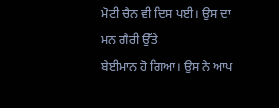ਮੋਟੀ ਚੈਨ ਵੀ ਦਿਸ ਪਈ। ਉਸ ਦਾ ਮਨ ਗੈਰੀ ਉੱਤੇ
ਬੇਈਮਾਨ ਹੋ ਗਿਆ। ਉਸ ਨੇ ਆਪ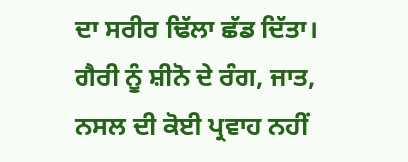ਦਾ ਸਰੀਰ ਢਿੱਲਾ ਛੱਡ ਦਿੱਤਾ। ਗੈਰੀ ਨੂੰ ਸ਼ੀਨੋ ਦੇ ਰੰਗ, ਜਾਤ, ਨਸਲ ਦੀ ਕੋਈ ਪ੍ਰਵਾਹ ਨਹੀਂ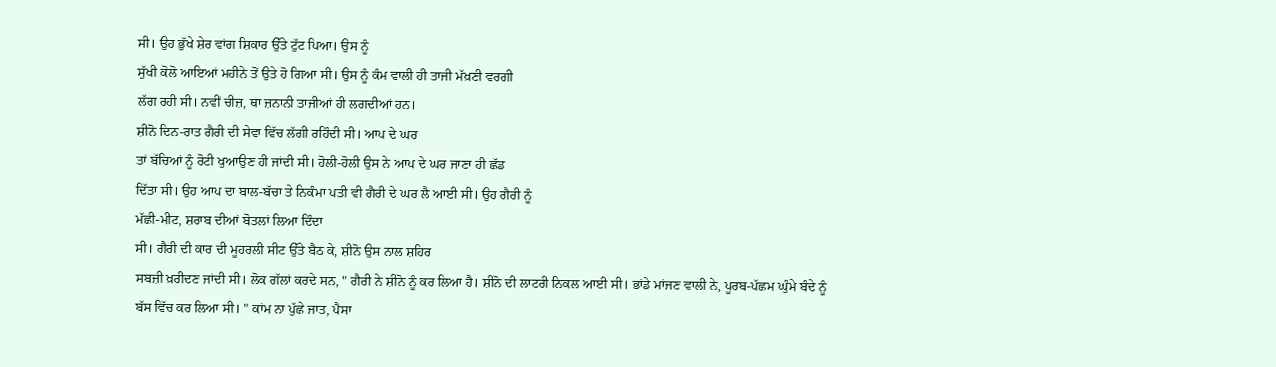ਸੀ। ਉਹ ਭੁੱਖੇ ਸ਼ੇਰ ਵਾਂਗ ਸ਼ਿਕਾਰ ਉੱਤੇ ਟੁੱਟ ਪਿਆ। ਉਸ ਨੂੰ
ਸੁੱਖੀ ਕੋਲੋ ਆਇਆਂ ਮਹੀਨੇ ਤੋਂ ਉਤੇ ਹੋ ਗਿਆ ਸੀ। ਉਸ ਨੂੰ ਕੰਮ ਵਾਲੀ ਹੀ ਤਾਜੀ ਮੱਖ਼ਣੀ ਵਰਗੀ
ਲੱਗ ਰਹੀ ਸੀ। ਨਵੀਂ ਚੀਜ਼, ਥਾ ਜ਼ਨਾਨੀ ਤਾਜੀਆਂ ਹੀ ਲਗਦੀਆਂ ਹਨ।
ਸ਼ੀਨੋ ਦਿਨ-ਰਾਤ ਗੈਰੀ ਦੀ ਸੇਵਾ ਵਿੱਚ ਲੱਗੀ ਰਹਿੰਦੀ ਸੀ। ਆਪ ਦੇ ਘਰ
ਤਾਂ ਬੱਚਿਆਂ ਨੂੰ ਰੋਟੀ ਖੁਆਉਣ ਹੀ ਜਾਂਦੀ ਸੀ। ਹੋਲੀ-ਹੋਲੀ ਉਸ ਨੇ ਆਪ ਦੇ ਘਰ ਜਾਣਾ ਹੀ ਛੱਡ
ਦਿੱਤਾ ਸੀ। ਉਹ ਆਪ ਦਾ ਬਾਲ-ਬੱਚਾ ਤੇ ਨਿਕੰਮਾ ਪਤੀ ਵੀ ਗੈਰੀ ਦੇ ਘਰ ਲੈ ਆਈ ਸੀ। ਉਹ ਗੈਰੀ ਨੂੰ
ਮੱਛੀ-ਮੀਟ, ਸ਼ਰਾਬ ਦੀਆਂ ਬੋਤਲਾਂ ਲਿਆ ਦਿੰਦਾ
ਸੀ। ਗੈਰੀ ਦੀ ਕਾਰ ਦੀ ਮੂਹਰਲੀ ਸੀਟ ਉੱਤੇ ਬੈਠ ਕੇ, ਸ਼ੀਨੋ ਉਸ ਨਾਲ ਸ਼ਹਿਰ
ਸਬਜ਼ੀ ਖ਼ਰੀਦਣ ਜਾਂਦੀ ਸੀ। ਲੋਕ ਗੱਲਾਂ ਕਰਦੇ ਸਨ, " ਗੈਰੀ ਨੇ ਸ਼ੀਨੋ ਨੂੰ ਕਰ ਲਿਆ ਹੈ। ਸ਼ੀਨੋ ਦੀ ਲਾਟਰੀ ਨਿਕਲ ਆਈ ਸੀ। ਭਾਂਡੇ ਮਾਂਜਣ ਵਾਲੀ ਨੇ, ਪੂਰਬ-ਪੱਛਮ ਘੁੰਮੇ ਬੰਦੇ ਨੂੰ
ਬੱਸ ਵਿੱਚ ਕਰ ਲਿਆ ਸੀ। " ਕਾਂਮ ਨਾ ਪੁੱਛੇ ਜਾਤ, ਪੈਸਾ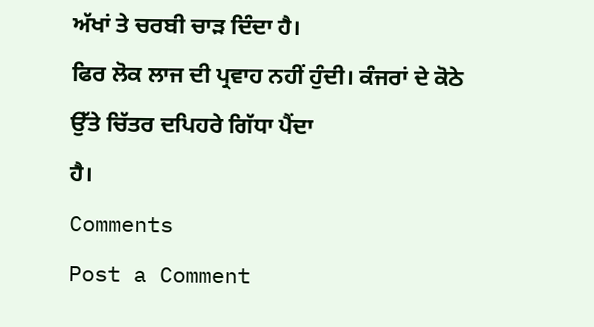ਅੱਖਾਂ ਤੇ ਚਰਬੀ ਚਾੜ ਦਿੰਦਾ ਹੈ।
ਫਿਰ ਲੋਕ ਲਾਜ ਦੀ ਪ੍ਰਵਾਹ ਨਹੀਂ ਹੁੰਦੀ। ਕੰਜਰਾਂ ਦੇ ਕੋਠੇ ਉੱਤੇ ਚਿੱਤਰ ਦਪਿਹਰੇ ਗਿੱਧਾ ਪੈਂਦਾ
ਹੈ।
Comments
Post a Comment